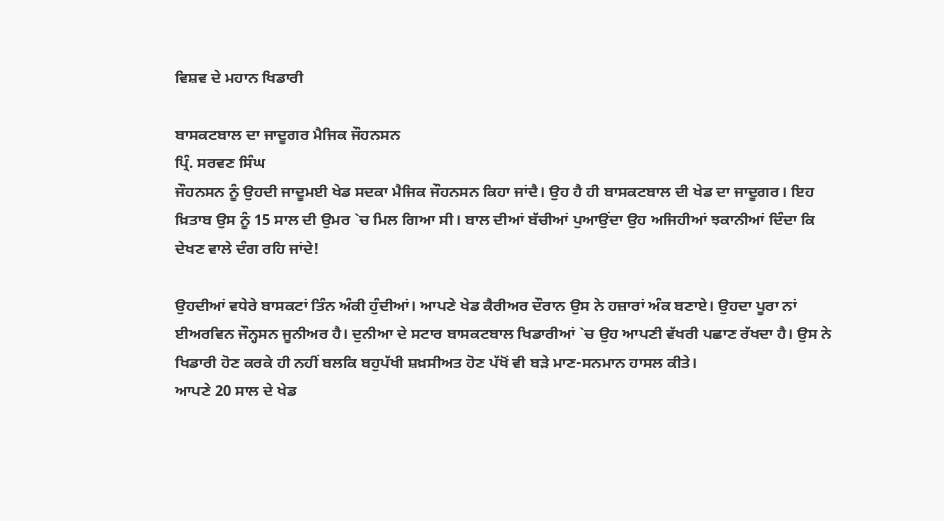ਵਿਸ਼ਵ ਦੇ ਮਹਾਨ ਖਿਡਾਰੀ

ਬਾਸਕਟਬਾਲ ਦਾ ਜਾਦੂਗਰ ਮੈਜਿਕ ਜੌਹਨਸਨ
ਪ੍ਰਿੰ. ਸਰਵਣ ਸਿੰਘ
ਜੌਹਨਸਨ ਨੂੰ ਉਹਦੀ ਜਾਦੂਮਈ ਖੇਡ ਸਦਕਾ ਮੈਜਿਕ ਜੌਹਨਸਨ ਕਿਹਾ ਜਾਂਦੈ। ਉਹ ਹੈ ਹੀ ਬਾਸਕਟਬਾਲ ਦੀ ਖੇਡ ਦਾ ਜਾਦੂਗਰ। ਇਹ ਖ਼ਿਤਾਬ ਉਸ ਨੂੰ 15 ਸਾਲ ਦੀ ਉਮਰ `ਚ ਮਿਲ ਗਿਆ ਸੀ। ਬਾਲ ਦੀਆਂ ਬੱਚੀਆਂ ਪੁਆਉਂਦਾ ਉਹ ਅਜਿਹੀਆਂ ਝਕਾਨੀਆਂ ਦਿੰਦਾ ਕਿ ਦੇਖਣ ਵਾਲੇ ਦੰਗ ਰਹਿ ਜਾਂਦੇ!

ਉਹਦੀਆਂ ਵਧੇਰੇ ਬਾਸਕਟਾਂ ਤਿੰਨ ਅੰਕੀ ਹੁੰਦੀਆਂ। ਆਪਣੇ ਖੇਡ ਕੈਰੀਅਰ ਦੌਰਾਨ ਉਸ ਨੇ ਹਜ਼ਾਰਾਂ ਅੰਕ ਬਣਾਏ। ਉਹਦਾ ਪੂਰਾ ਨਾਂ ਈਅਰਵਿਨ ਜੌਨ੍ਹਸਨ ਜੂਨੀਅਰ ਹੈ। ਦੁਨੀਆ ਦੇ ਸਟਾਰ ਬਾਸਕਟਬਾਲ ਖਿਡਾਰੀਆਂ `ਚ ਉਹ ਆਪਣੀ ਵੱਖਰੀ ਪਛਾਣ ਰੱਖਦਾ ਹੈ। ਉਸ ਨੇ ਖਿਡਾਰੀ ਹੋਣ ਕਰਕੇ ਹੀ ਨਹੀਂ ਬਲਕਿ ਬਹੁਪੱਖੀ ਸ਼ਖ਼ਸੀਅਤ ਹੋਣ ਪੱਖੋਂ ਵੀ ਬੜੇ ਮਾਣ-ਸਨਮਾਨ ਹਾਸਲ ਕੀਤੇ।
ਆਪਣੇ 20 ਸਾਲ ਦੇ ਖੇਡ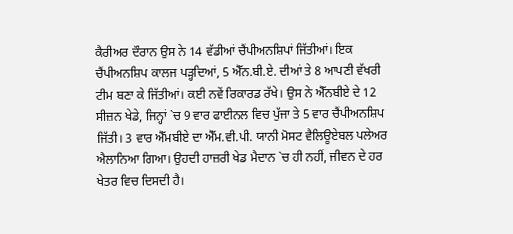ਕੈਰੀਅਰ ਦੌਰਾਨ ਉਸ ਨੇ 14 ਵੱਡੀਆਂ ਚੈਂਪੀਅਨਸ਼ਿਪਾਂ ਜਿੱਤੀਆਂ। ਇਕ ਚੈਂਪੀਅਨਸ਼ਿਪ ਕਾਲਜ ਪੜ੍ਹਦਿਆਂ, 5 ਐੱਨ.ਬੀ.ਏ. ਦੀਆਂ ਤੇ 8 ਆਪਣੀ ਵੱਖਰੀ ਟੀਮ ਬਣਾ ਕੇ ਜਿੱਤੀਆਂ। ਕਈ ਨਵੇਂ ਰਿਕਾਰਡ ਰੱਖੇ। ਉਸ ਨੇ ਐੱਨਬੀਏ ਦੇ 12 ਸੀਜ਼ਨ ਖੇਡੇ, ਜਿਨ੍ਹਾਂ `ਚ 9 ਵਾਰ ਫਾਈਨਲ ਵਿਚ ਪੁੱਜਾ ਤੇ 5 ਵਾਰ ਚੈਂਪੀਅਨਸ਼ਿਪ ਜਿੱਤੀ। 3 ਵਾਰ ਐੱਮਬੀਏ ਦਾ ਐੱਮ.ਵੀ.ਪੀ. ਯਾਨੀ ਮੋਸਟ ਵੈਲਿਊਏਬਲ ਪਲੇਅਰ ਐਲਾਨਿਆ ਗਿਆ। ਉਹਦੀ ਹਾਜ਼ਰੀ ਖੇਡ ਮੈਦਾਨ `ਚ ਹੀ ਨਹੀਂ, ਜੀਵਨ ਦੇ ਹਰ ਖੇਤਰ ਵਿਚ ਦਿਸਦੀ ਹੈ।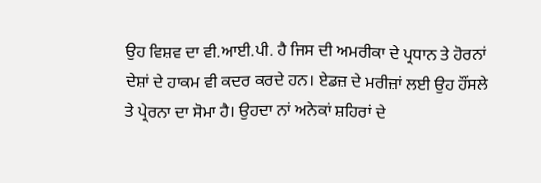ਉਹ ਵਿਸ਼ਵ ਦਾ ਵੀ.ਆਈ.ਪੀ. ਹੈ ਜਿਸ ਦੀ ਅਮਰੀਕਾ ਦੇ ਪ੍ਰਧਾਨ ਤੇ ਹੋਰਨਾਂ ਦੇਸ਼ਾਂ ਦੇ ਹਾਕਮ ਵੀ ਕਦਰ ਕਰਦੇ ਹਨ। ਏਡਜ਼ ਦੇ ਮਰੀਜ਼ਾਂ ਲਈ ਉਹ ਹੌਂਸਲੇ ਤੇ ਪ੍ਰੇਰਨਾ ਦਾ ਸੋਮਾ ਹੈ। ਉਹਦਾ ਨਾਂ ਅਨੇਕਾਂ ਸ਼ਹਿਰਾਂ ਦੇ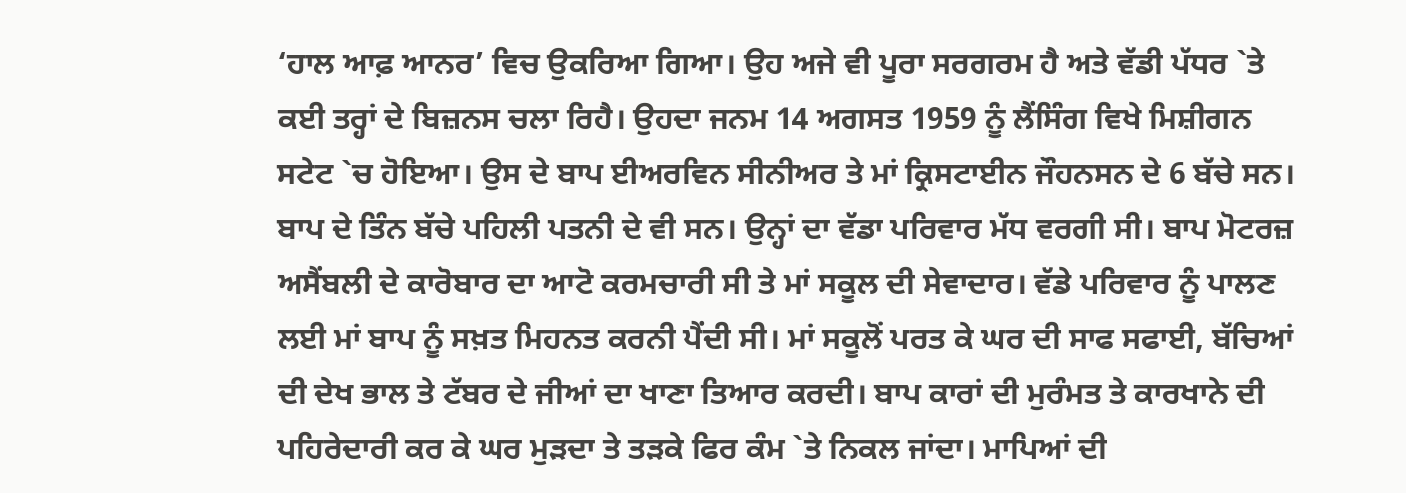‘ਹਾਲ ਆਫ਼ ਆਨਰ’ ਵਿਚ ਉਕਰਿਆ ਗਿਆ। ਉਹ ਅਜੇ ਵੀ ਪੂਰਾ ਸਰਗਰਮ ਹੈ ਅਤੇ ਵੱਡੀ ਪੱਧਰ `ਤੇ ਕਈ ਤਰ੍ਹਾਂ ਦੇ ਬਿਜ਼ਨਸ ਚਲਾ ਰਿਹੈ। ਉਹਦਾ ਜਨਮ 14 ਅਗਸਤ 1959 ਨੂੰ ਲੈਂਸਿੰਗ ਵਿਖੇ ਮਿਸ਼ੀਗਨ ਸਟੇਟ `ਚ ਹੋਇਆ। ਉਸ ਦੇ ਬਾਪ ਈਅਰਵਿਨ ਸੀਨੀਅਰ ਤੇ ਮਾਂ ਕ੍ਰਿਸਟਾਈਨ ਜੌਹਨਸਨ ਦੇ 6 ਬੱਚੇ ਸਨ। ਬਾਪ ਦੇ ਤਿੰਨ ਬੱਚੇ ਪਹਿਲੀ ਪਤਨੀ ਦੇ ਵੀ ਸਨ। ਉਨ੍ਹਾਂ ਦਾ ਵੱਡਾ ਪਰਿਵਾਰ ਮੱਧ ਵਰਗੀ ਸੀ। ਬਾਪ ਮੋਟਰਜ਼ ਅਸੈਂਬਲੀ ਦੇ ਕਾਰੋਬਾਰ ਦਾ ਆਟੋ ਕਰਮਚਾਰੀ ਸੀ ਤੇ ਮਾਂ ਸਕੂਲ ਦੀ ਸੇਵਾਦਾਰ। ਵੱਡੇ ਪਰਿਵਾਰ ਨੂੰ ਪਾਲਣ ਲਈ ਮਾਂ ਬਾਪ ਨੂੰ ਸਖ਼ਤ ਮਿਹਨਤ ਕਰਨੀ ਪੈਂਦੀ ਸੀ। ਮਾਂ ਸਕੂਲੋਂ ਪਰਤ ਕੇ ਘਰ ਦੀ ਸਾਫ ਸਫਾਈ, ਬੱਚਿਆਂ ਦੀ ਦੇਖ ਭਾਲ ਤੇ ਟੱਬਰ ਦੇ ਜੀਆਂ ਦਾ ਖਾਣਾ ਤਿਆਰ ਕਰਦੀ। ਬਾਪ ਕਾਰਾਂ ਦੀ ਮੁਰੰਮਤ ਤੇ ਕਾਰਖਾਨੇ ਦੀ ਪਹਿਰੇਦਾਰੀ ਕਰ ਕੇ ਘਰ ਮੁੜਦਾ ਤੇ ਤੜਕੇ ਫਿਰ ਕੰਮ `ਤੇ ਨਿਕਲ ਜਾਂਦਾ। ਮਾਪਿਆਂ ਦੀ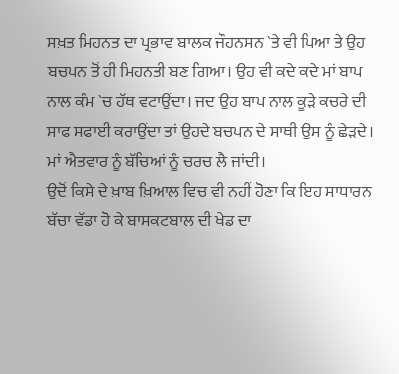ਸਖ਼ਤ ਮਿਹਨਤ ਦਾ ਪ੍ਰਭਾਵ ਬਾਲਕ ਜੌਹਨਸਨ `ਤੇ ਵੀ ਪਿਆ ਤੇ ਉਹ ਬਚਪਨ ਤੋਂ ਹੀ ਮਿਹਨਤੀ ਬਣ ਗਿਆ। ਉਹ ਵੀ ਕਦੇ ਕਦੇ ਮਾਂ ਬਾਪ ਨਾਲ ਕੰਮ `ਚ ਹੱਥ ਵਟਾਉਂਦਾ। ਜਦ ਉਹ ਬਾਪ ਨਾਲ ਕੂੜੇ ਕਚਰੇ ਦੀ ਸਾਫ ਸਫਾਈ ਕਰਾਉਂਦਾ ਤਾਂ ਉਹਦੇ ਬਚਪਨ ਦੇ ਸਾਥੀ ਉਸ ਨੂੰ ਛੇੜਦੇ। ਮਾਂ ਐਤਵਾਰ ਨੂੰ ਬੱਚਿਆਂ ਨੂੰ ਚਰਚ ਲੈ ਜਾਂਦੀ।
ਉਦੋਂ ਕਿਸੇ ਦੇ ਖ਼ਾਬ ਖ਼ਿਆਲ ਵਿਚ ਵੀ ਨਹੀਂ ਹੋਣਾ ਕਿ ਇਹ ਸਾਧਾਰਨ ਬੱਚਾ ਵੱਡਾ ਹੋ ਕੇ ਬਾਸਕਟਬਾਲ ਦੀ ਖੇਡ ਦਾ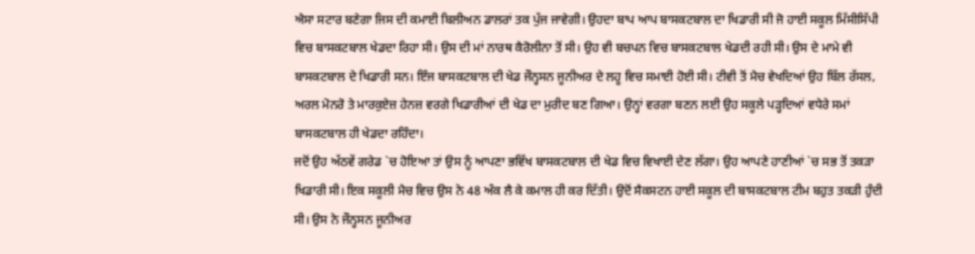ਐਸਾ ਸਟਾਰ ਬਣੇਗਾ ਜਿਸ ਦੀ ਕਮਾਈ ਬਿਲੀਅਨ ਡਾਲਰਾਂ ਤਕ ਪੁੱਜ ਜਾਵੇਗੀ। ਉਹਦਾ ਬਾਪ ਆਪ ਬਾਸਕਟਬਾਲ ਦਾ ਖਿਡਾਰੀ ਸੀ ਜੋ ਹਾਈ ਸਕੂਲ ਮਿੱਸੀਸਿੱਪੀ ਵਿਚ ਬਾਸਕਟਬਾਲ ਖੇਡਦਾ ਰਿਹਾ ਸੀ। ਉਸ ਦੀ ਮਾਂ ਨਾਰਥ ਕੈਰੋਲੀਨਾ ਤੋਂ ਸੀ। ਉਹ ਵੀ ਬਚਪਨ ਵਿਚ ਬਾਸਕਟਬਾਲ ਖੇਡਦੀ ਰਹੀ ਸੀ। ਉਸ ਦੇ ਮਾਮੇ ਵੀ ਬਾਸਕਟਬਾਲ ਦੇ ਖਿਡਾਰੀ ਸਨ। ਇੰਜ ਬਾਸਕਟਬਾਲ ਦੀ ਖੇਡ ਜੌਨ੍ਹਸਨ ਜੂਨੀਅਰ ਦੇ ਲਹੂ ਵਿਚ ਸਮਾਈ ਹੋਈ ਸੀ। ਟੀਵੀ ਤੋਂ ਮੈਚ ਵੇਖਦਿਆਂ ਉਹ ਬਿੱਲ ਰੱਸਲ, ਅਰਲ ਮੋਨਰੋ ਤੇ ਮਾਰਕੁਏਜ਼ ਹੇਨਜ਼ ਵਰਗੇ ਖਿਡਾਰੀਆਂ ਦੀ ਖੇਡ ਦਾ ਮੁਰੀਦ ਬਣ ਗਿਆ। ਉਨ੍ਹਾਂ ਵਰਗਾ ਬਣਨ ਲਈ ਉਹ ਸਕੂਲੇ ਪੜ੍ਹਦਿਆਂ ਵਧੇਰੇ ਸਮਾਂ ਬਾਸਕਟਬਾਲ ਹੀ ਖੇਡਦਾ ਰਹਿੰਦਾ।
ਜਦੋਂ ਉਹ ਅੱਠਵੇਂ ਗਰੇਡ `ਚ ਹੋਇਆ ਤਾਂ ਉਸ ਨੂੰ ਆਪਣਾ ਭਵਿੱਖ ਬਾਸਕਟਬਾਲ ਦੀ ਖੇਡ ਵਿਚ ਵਿਖਾਈ ਦੇਣ ਲੱਗਾ। ਉਹ ਆਪਣੇ ਹਾਣੀਆਂ `ਚ ਸਭ ਤੋਂ ਤਕੜਾ ਖਿਡਾਰੀ ਸੀ। ਇਕ ਸਕੂਲੀ ਮੈਚ ਵਿਚ ਉਸ ਨੇ 48 ਅੰਕ ਲੈ ਕੇ ਕਮਾਲ ਹੀ ਕਰ ਦਿੱਤੀ। ਉਦੋਂ ਸੈਕਸਟਨ ਹਾਈ ਸਕੂਲ ਦੀ ਬਾਸਕਟਬਾਲ ਟੀਮ ਬਹੁਤ ਤਕੜੀ ਹੁੰਦੀ ਸੀ। ਉਸ ਨੇ ਜੌਨ੍ਹਸਨ ਜੂਨੀਅਰ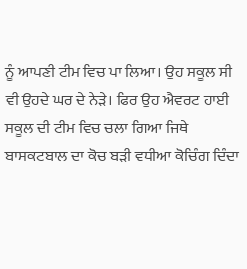ਨੂੰ ਆਪਣੀ ਟੀਮ ਵਿਚ ਪਾ ਲਿਆ। ਉਹ ਸਕੂਲ ਸੀ ਵੀ ਉਹਦੇ ਘਰ ਦੇ ਨੇੜੇ। ਫਿਰ ਉਹ ਐਵਰਟ ਹਾਈ ਸਕੂਲ ਦੀ ਟੀਮ ਵਿਚ ਚਲਾ ਗਿਆ ਜਿਥੇ ਬਾਸਕਟਬਾਲ ਦਾ ਕੋਚ ਬੜੀ ਵਧੀਆ ਕੋਚਿੰਗ ਦਿੰਦਾ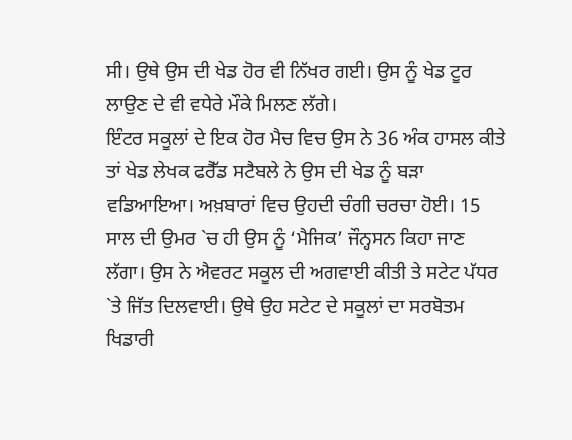ਸੀ। ਉਥੇ ਉਸ ਦੀ ਖੇਡ ਹੋਰ ਵੀ ਨਿੱਖਰ ਗਈ। ਉਸ ਨੂੰ ਖੇਡ ਟੂਰ ਲਾਉਣ ਦੇ ਵੀ ਵਧੇਰੇ ਮੌਕੇ ਮਿਲਣ ਲੱਗੇ।
ਇੰਟਰ ਸਕੂਲਾਂ ਦੇ ਇਕ ਹੋਰ ਮੈਚ ਵਿਚ ਉਸ ਨੇ 36 ਅੰਕ ਹਾਸਲ ਕੀਤੇ ਤਾਂ ਖੇਡ ਲੇਖਕ ਫਰੈੱਡ ਸਟੈਬਲੇ ਨੇ ਉਸ ਦੀ ਖੇਡ ਨੂੰ ਬੜਾ ਵਡਿਆਇਆ। ਅਖ਼ਬਾਰਾਂ ਵਿਚ ਉਹਦੀ ਚੰਗੀ ਚਰਚਾ ਹੋਈ। 15 ਸਾਲ ਦੀ ਉਮਰ `ਚ ਹੀ ਉਸ ਨੂੰ ‘ਮੈਜਿਕ’ ਜੌਨ੍ਹਸਨ ਕਿਹਾ ਜਾਣ ਲੱਗਾ। ਉਸ ਨੇ ਐਵਰਟ ਸਕੂਲ ਦੀ ਅਗਵਾਈ ਕੀਤੀ ਤੇ ਸਟੇਟ ਪੱਧਰ `ਤੇ ਜਿੱਤ ਦਿਲਵਾਈ। ਉਥੇ ਉਹ ਸਟੇਟ ਦੇ ਸਕੂਲਾਂ ਦਾ ਸਰਬੋਤਮ ਖਿਡਾਰੀ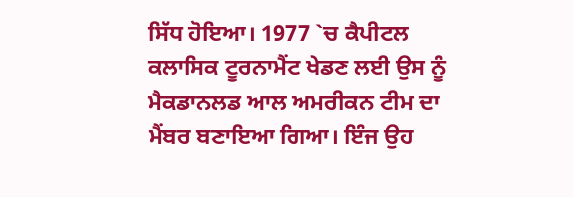ਸਿੱਧ ਹੋਇਆ। 1977 `ਚ ਕੈਪੀਟਲ ਕਲਾਸਿਕ ਟੂਰਨਾਮੈਂਟ ਖੇਡਣ ਲਈ ਉਸ ਨੂੰ ਮੈਕਡਾਨਲਡ ਆਲ ਅਮਰੀਕਨ ਟੀਮ ਦਾ ਮੈਂਬਰ ਬਣਾਇਆ ਗਿਆ। ਇੰਜ ਉਹ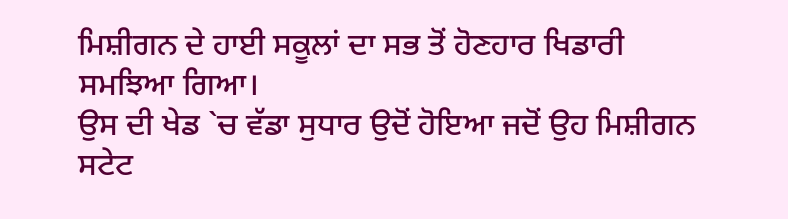ਮਿਸ਼ੀਗਨ ਦੇ ਹਾਈ ਸਕੂਲਾਂ ਦਾ ਸਭ ਤੋਂ ਹੋਣਹਾਰ ਖਿਡਾਰੀ ਸਮਝਿਆ ਗਿਆ।
ਉਸ ਦੀ ਖੇਡ `ਚ ਵੱਡਾ ਸੁਧਾਰ ਉਦੋਂ ਹੋਇਆ ਜਦੋਂ ਉਹ ਮਿਸ਼ੀਗਨ ਸਟੇਟ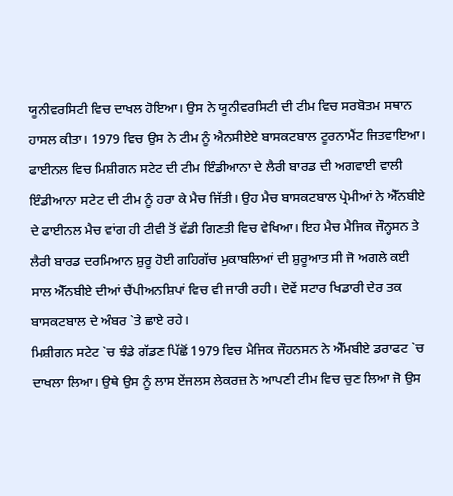ਯੂਨੀਵਰਸਿਟੀ ਵਿਚ ਦਾਖਲ ਹੋਇਆ। ਉਸ ਨੇ ਯੂਨੀਵਰਸਿਟੀ ਦੀ ਟੀਮ ਵਿਚ ਸਰਬੋਤਮ ਸਥਾਨ ਹਾਸਲ ਕੀਤਾ। 1979 ਵਿਚ ਉਸ ਨੇ ਟੀਮ ਨੂੰ ਐਨਸੀਏਏ ਬਾਸਕਟਬਾਲ ਟੂਰਨਾਮੈਂਟ ਜਿਤਵਾਇਆ। ਫਾਈਨਲ ਵਿਚ ਮਿਸ਼ੀਗਨ ਸਟੇਟ ਦੀ ਟੀਮ ਇੰਡੀਆਨਾ ਦੇ ਲੈਰੀ ਬਾਰਡ ਦੀ ਅਗਵਾਈ ਵਾਲੀ ਇੰਡੀਆਨਾ ਸਟੇਟ ਦੀ ਟੀਮ ਨੂੰ ਹਰਾ ਕੇ ਮੈਚ ਜਿੱਤੀ। ਉਹ ਮੈਚ ਬਾਸਕਟਬਾਲ ਪ੍ਰੇਮੀਆਂ ਨੇ ਐੱਨਬੀਏ ਦੇ ਫਾਈਨਲ ਮੈਚ ਵਾਂਗ ਹੀ ਟੀਵੀ ਤੋਂ ਵੱਡੀ ਗਿਣਤੀ ਵਿਚ ਵੇਖਿਆ। ਇਹ ਮੈਚ ਮੈਜਿਕ ਜੌਨ੍ਹਸਨ ਤੇ ਲੈਰੀ ਬਾਰਡ ਦਰਮਿਆਨ ਸ਼ੁਰੂ ਹੋਈ ਗਹਿਗੱਚ ਮੁਕਾਬਲਿਆਂ ਦੀ ਸ਼ੁਰੂਆਤ ਸੀ ਜੋ ਅਗਲੇ ਕਈ ਸਾਲ ਐੱਨਬੀਏ ਦੀਆਂ ਚੈਂਪੀਅਨਸ਼ਿਪਾਂ ਵਿਚ ਵੀ ਜਾਰੀ ਰਹੀ। ਦੋਵੇਂ ਸਟਾਰ ਖਿਡਾਰੀ ਦੇਰ ਤਕ ਬਾਸਕਟਬਾਲ ਦੇ ਅੰਬਰ `ਤੇ ਛਾਏ ਰਹੇ।
ਮਿਸ਼ੀਗਨ ਸਟੇਟ `ਚ ਝੰਡੇ ਗੱਡਣ ਪਿੱਛੋਂ 1979 ਵਿਚ ਮੈਜਿਕ ਜੌਹਨਸਨ ਨੇ ਐੱਮਬੀਏ ਡਰਾਫਟ `ਚ ਦਾਖਲਾ ਲਿਆ। ਉਥੇ ਉਸ ਨੂੰ ਲਾਸ ਏਂਜਲਸ ਲੇਕਰਜ਼ ਨੇ ਆਪਣੀ ਟੀਮ ਵਿਚ ਚੁਣ ਲਿਆ ਜੋ ਉਸ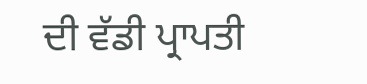ਦੀ ਵੱਡੀ ਪ੍ਰਾਪਤੀ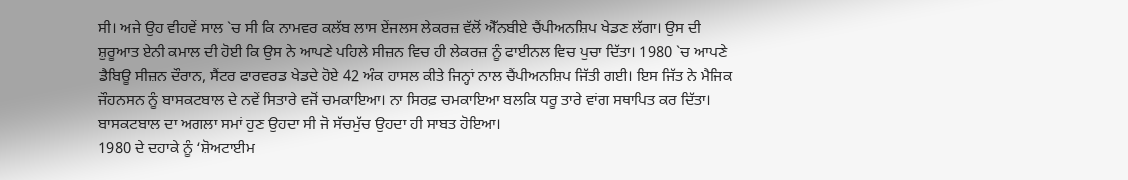ਸੀ। ਅਜੇ ਉਹ ਵੀਹਵੇਂ ਸਾਲ `ਚ ਸੀ ਕਿ ਨਾਮਵਰ ਕਲੱਬ ਲਾਸ ਏਂਜਲਸ ਲੇਕਰਜ਼ ਵੱਲੋਂ ਐੱਨਬੀਏ ਚੈਂਪੀਅਨਸ਼ਿਪ ਖੇਡਣ ਲੱਗਾ। ਉਸ ਦੀ ਸ਼ੁਰੂਆਤ ਏਨੀ ਕਮਾਲ ਦੀ ਹੋਈ ਕਿ ਉਸ ਨੇ ਆਪਣੇ ਪਹਿਲੇ ਸੀਜ਼ਨ ਵਿਚ ਹੀ ਲੇਕਰਜ਼ ਨੂੰ ਫਾਈਨਲ ਵਿਚ ਪੁਚਾ ਦਿੱਤਾ। 1980 `ਚ ਆਪਣੇ ਡੈਬਿਊ ਸੀਜ਼ਨ ਦੌਰਾਨ, ਸੈਂਟਰ ਫਾਰਵਰਡ ਖੇਡਦੇ ਹੋਏ 42 ਅੰਕ ਹਾਸਲ ਕੀਤੇ ਜਿਨ੍ਹਾਂ ਨਾਲ ਚੈਂਪੀਅਨਸ਼ਿਪ ਜਿੱਤੀ ਗਈ। ਇਸ ਜਿੱਤ ਨੇ ਮੈਜਿਕ ਜੌਹਨਸਨ ਨੂੰ ਬਾਸਕਟਬਾਲ ਦੇ ਨਵੇਂ ਸਿਤਾਰੇ ਵਜੋਂ ਚਮਕਾਇਆ। ਨਾ ਸਿਰਫ਼ ਚਮਕਾਇਆ ਬਲਕਿ ਧਰੂ ਤਾਰੇ ਵਾਂਗ ਸਥਾਪਿਤ ਕਰ ਦਿੱਤਾ। ਬਾਸਕਟਬਾਲ ਦਾ ਅਗਲਾ ਸਮਾਂ ਹੁਣ ਉਹਦਾ ਸੀ ਜੋ ਸੱਚਮੁੱਚ ਉਹਦਾ ਹੀ ਸਾਬਤ ਹੋਇਆ।
1980 ਦੇ ਦਹਾਕੇ ਨੂੰ ‘ਸ਼ੋਅਟਾਈਮ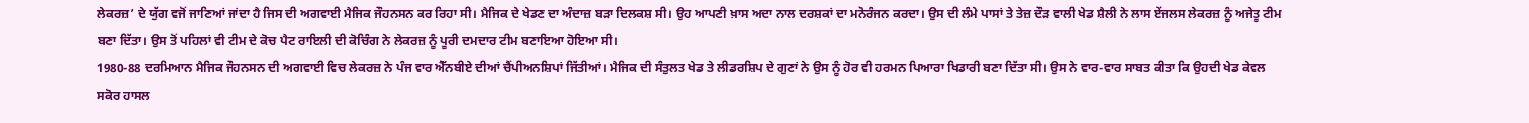ਲੇਕਰਜ਼’ ਦੇ ਯੁੱਗ ਵਜੋਂ ਜਾਣਿਆਂ ਜਾਂਦਾ ਹੈ ਜਿਸ ਦੀ ਅਗਵਾਈ ਮੈਜਿਕ ਜੌਹਨਸਨ ਕਰ ਰਿਹਾ ਸੀ। ਮੈਜਿਕ ਦੇ ਖੇਡਣ ਦਾ ਅੰਦਾਜ਼ ਬੜਾ ਦਿਲਕਸ਼ ਸੀ। ਉਹ ਆਪਣੀ ਖ਼ਾਸ ਅਦਾ ਨਾਲ ਦਰਸ਼ਕਾਂ ਦਾ ਮਨੋਰੰਜਨ ਕਰਦਾ। ਉਸ ਦੀ ਲੰਮੇ ਪਾਸਾਂ ਤੇ ਤੇਜ਼ ਦੌੜ ਵਾਲੀ ਖੇਡ ਸ਼ੈਲੀ ਨੇ ਲਾਸ ਏਂਜਲਸ ਲੇਕਰਜ਼ ਨੂੰ ਅਜੇਤੂ ਟੀਮ ਬਣਾ ਦਿੱਤਾ। ਉਸ ਤੋਂ ਪਹਿਲਾਂ ਵੀ ਟੀਮ ਦੇ ਕੋਚ ਪੈਟ ਰਾਇਲੀ ਦੀ ਕੋਚਿੰਗ ਨੇ ਲੇਕਰਜ਼ ਨੂੰ ਪੂਰੀ ਦਮਦਾਰ ਟੀਮ ਬਣਾਇਆ ਹੋਇਆ ਸੀ।
1980-88 ਦਰਮਿਆਨ ਮੈਜਿਕ ਜੌਹਨਸਨ ਦੀ ਅਗਵਾਈ ਵਿਚ ਲੇਕਰਜ਼ ਨੇ ਪੰਜ ਵਾਰ ਐੱਨਬੀਏ ਦੀਆਂ ਚੈਂਪੀਅਨਸ਼ਿਪਾਂ ਜਿੱਤੀਆਂ। ਮੈਜਿਕ ਦੀ ਸੰਤੁਲਤ ਖੇਡ ਤੇ ਲੀਡਰਸ਼ਿਪ ਦੇ ਗੁਣਾਂ ਨੇ ਉਸ ਨੂੰ ਹੋਰ ਵੀ ਹਰਮਨ ਪਿਆਰਾ ਖਿਡਾਰੀ ਬਣਾ ਦਿੱਤਾ ਸੀ। ਉਸ ਨੇ ਵਾਰ-ਵਾਰ ਸਾਬਤ ਕੀਤਾ ਕਿ ਉਹਦੀ ਖੇਡ ਕੇਵਲ ਸਕੋਰ ਹਾਸਲ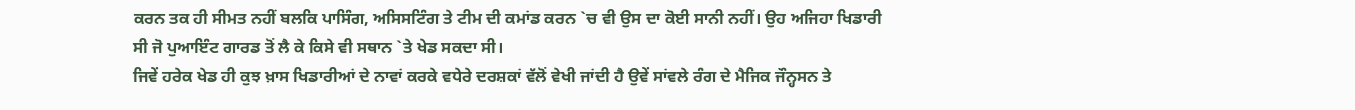ਕਰਨ ਤਕ ਹੀ ਸੀਮਤ ਨਹੀਂ ਬਲਕਿ ਪਾਸਿੰਗ, ਅਸਿਸਟਿੰਗ ਤੇ ਟੀਮ ਦੀ ਕਮਾਂਡ ਕਰਨ `ਚ ਵੀ ਉਸ ਦਾ ਕੋਈ ਸਾਨੀ ਨਹੀਂ। ਉਹ ਅਜਿਹਾ ਖਿਡਾਰੀ ਸੀ ਜੋ ਪੁਆਇੰਟ ਗਾਰਡ ਤੋਂ ਲੈ ਕੇ ਕਿਸੇ ਵੀ ਸਥਾਨ `ਤੇ ਖੇਡ ਸਕਦਾ ਸੀ।
ਜਿਵੇਂ ਹਰੇਕ ਖੇਡ ਹੀ ਕੁਝ ਖ਼ਾਸ ਖਿਡਾਰੀਆਂ ਦੇ ਨਾਵਾਂ ਕਰਕੇ ਵਧੇਰੇ ਦਰਸ਼ਕਾਂ ਵੱਲੋਂ ਵੇਖੀ ਜਾਂਦੀ ਹੈ ਉਵੇਂ ਸਾਂਵਲੇ ਰੰਗ ਦੇ ਮੈਜਿਕ ਜੌਨ੍ਹਸਨ ਤੇ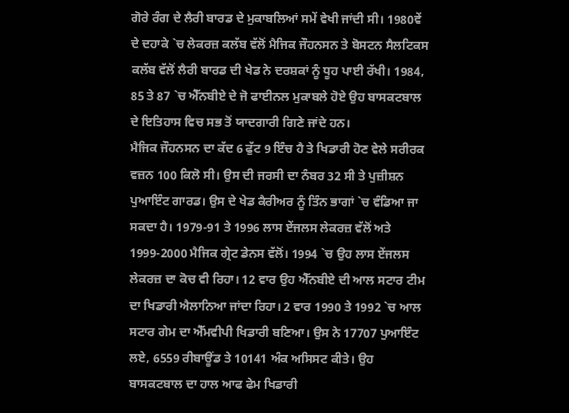ਗੋਰੇ ਰੰਗ ਦੇ ਲੈਰੀ ਬਾਰਡ ਦੇ ਮੁਕਾਬਲਿਆਂ ਸਮੇਂ ਵੇਖੀ ਜਾਂਦੀ ਸੀ। 1980ਵੇਂ ਦੇ ਦਹਾਕੇ `ਚ ਲੇਕਰਜ਼ ਕਲੱਬ ਵੱਲੋਂ ਮੈਜਿਕ ਜੌਹਨਸਨ ਤੇ ਬੋਸਟਨ ਸੈਲਟਿਕਸ ਕਲੱਬ ਵੱਲੋਂ ਲੈਰੀ ਬਾਰਡ ਦੀ ਖੇਡ ਨੇ ਦਰਸ਼ਕਾਂ ਨੂੰ ਧੂਹ ਪਾਈ ਰੱਖੀ। 1984, 85 ਤੇ 87 `ਚ ਐੱਨਬੀਏ ਦੇ ਜੋ ਫਾਈਨਲ ਮੁਕਾਬਲੇ ਹੋਏ ਉਹ ਬਾਸਕਟਬਾਲ ਦੇ ਇਤਿਹਾਸ ਵਿਚ ਸਭ ਤੋਂ ਯਾਦਗਾਰੀ ਗਿਣੇ ਜਾਂਦੇ ਹਨ।
ਮੈਜਿਕ ਜੌਹਨਸਨ ਦਾ ਕੱਦ 6 ਫੁੱਟ 9 ਇੰਚ ਹੈ ਤੇ ਖਿਡਾਰੀ ਹੋਣ ਵੇਲੇ ਸਰੀਰਕ ਵਜ਼ਨ 100 ਕਿਲੋ ਸੀ। ਉਸ ਦੀ ਜਰਸੀ ਦਾ ਨੰਬਰ 32 ਸੀ ਤੇ ਪੁਜ਼ੀਸ਼ਨ ਪੁਆਇੰਟ ਗਾਰਡ। ਉਸ ਦੇ ਖੇਡ ਕੈਰੀਅਰ ਨੂੰ ਤਿੰਨ ਭਾਗਾਂ `ਚ ਵੰਡਿਆ ਜਾ ਸਕਦਾ ਹੈ। 1979-91 ਤੇ 1996 ਲਾਸ ਏਂਜਲਸ ਲੇਕਰਜ਼ ਵੱਲੋਂ ਅਤੇ 1999-2000 ਮੈਜਿਕ ਗ੍ਰੇਟ ਡੇਨਸ ਵੱਲੋਂ। 1994 `ਚ ਉਹ ਲਾਸ ਏਂਜਲਸ ਲੇਕਰਜ਼ ਦਾ ਕੋਚ ਵੀ ਰਿਹਾ। 12 ਵਾਰ ਉਹ ਐੱਨਬੀਏ ਦੀ ਆਲ ਸਟਾਰ ਟੀਮ ਦਾ ਖਿਡਾਰੀ ਐਲਾਨਿਆ ਜਾਂਦਾ ਰਿਹਾ। 2 ਵਾਰ 1990 ਤੇ 1992 `ਚ ਆਲ ਸਟਾਰ ਗੇਮ ਦਾ ਐੱਮਵੀਪੀ ਖਿਡਾਰੀ ਬਣਿਆ। ਉਸ ਨੇ 17707 ਪੁਆਇੰਟ ਲਏ, 6559 ਰੀਬਾਊਂਡ ਤੇ 10141 ਅੰਕ ਅਸਿਸਟ ਕੀਤੇ। ਉਹ ਬਾਸਕਟਬਾਲ ਦਾ ਹਾਲ ਆਫ ਫੇਮ ਖਿਡਾਰੀ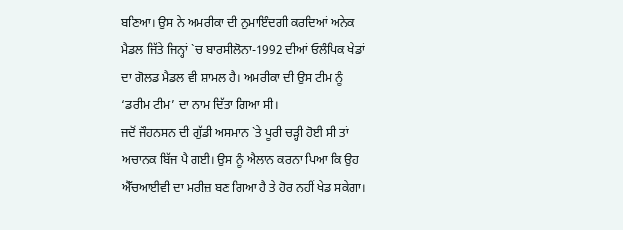ਬਣਿਆ। ਉਸ ਨੇ ਅਮਰੀਕਾ ਦੀ ਨੁਮਾਇੰਦਗੀ ਕਰਦਿਆਂ ਅਨੇਕ ਮੈਡਲ ਜਿੱਤੇ ਜਿਨ੍ਹਾਂ `ਚ ਬਾਰਸੀਲੋਨਾ-1992 ਦੀਆਂ ਓਲੰਪਿਕ ਖੇਡਾਂ ਦਾ ਗੋਲਡ ਮੈਡਲ ਵੀ ਸ਼ਾਮਲ ਹੈ। ਅਮਰੀਕਾ ਦੀ ਉਸ ਟੀਮ ਨੂੰ ‘ਡਰੀਮ ਟੀਮ’ ਦਾ ਨਾਮ ਦਿੱਤਾ ਗਿਆ ਸੀ।
ਜਦੋਂ ਜੌਹਨਸਨ ਦੀ ਗੁੱਡੀ ਅਸਮਾਨ `ਤੇ ਪੂਰੀ ਚੜ੍ਹੀ ਹੋਈ ਸੀ ਤਾਂ ਅਚਾਨਕ ਬਿੱਜ ਪੈ ਗਈ। ਉਸ ਨੂੰ ਐਲਾਨ ਕਰਨਾ ਪਿਆ ਕਿ ਉਹ ਐੱਚਆਈਵੀ ਦਾ ਮਰੀਜ਼ ਬਣ ਗਿਆ ਹੈ ਤੇ ਹੋਰ ਨਹੀਂ ਖੇਡ ਸਕੇਗਾ।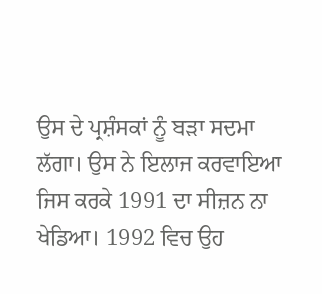ਉਸ ਦੇ ਪ੍ਰਸ਼ੰਸਕਾਂ ਨੂੰ ਬੜਾ ਸਦਮਾ ਲੱਗਾ। ਉਸ ਨੇ ਇਲਾਜ ਕਰਵਾਇਆ ਜਿਸ ਕਰਕੇ 1991 ਦਾ ਸੀਜ਼ਨ ਨਾ ਖੇਡਿਆ। 1992 ਵਿਚ ਉਹ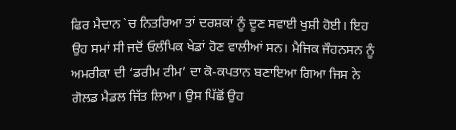ਫਿਰ ਮੈਦਾਨ `ਚ ਨਿਤਰਿਆ ਤਾਂ ਦਰਸ਼ਕਾਂ ਨੂੰ ਦੂਣ ਸਵਾਈ ਖੁਸ਼ੀ ਹੋਈ। ਇਹ ਉਹ ਸਮਾਂ ਸੀ ਜਦੋਂ ਓਲੰਪਿਕ ਖੇਡਾਂ ਹੋਣ ਵਾਲੀਆਂ ਸਨ। ਮੈਜਿਕ ਜੌਹਨਸਨ ਨੂੰ ਅਮਰੀਕਾ ਦੀ ‘ਡਰੀਮ ਟੀਮ’ ਦਾ ਕੋ-ਕਪਤਾਨ ਬਣਾਇਆ ਗਿਆ ਜਿਸ ਨੇ ਗੋਲਡ ਮੈਡਲ ਜਿੱਤ ਲਿਆ। ਉਸ ਪਿੱਛੋਂ ਉਹ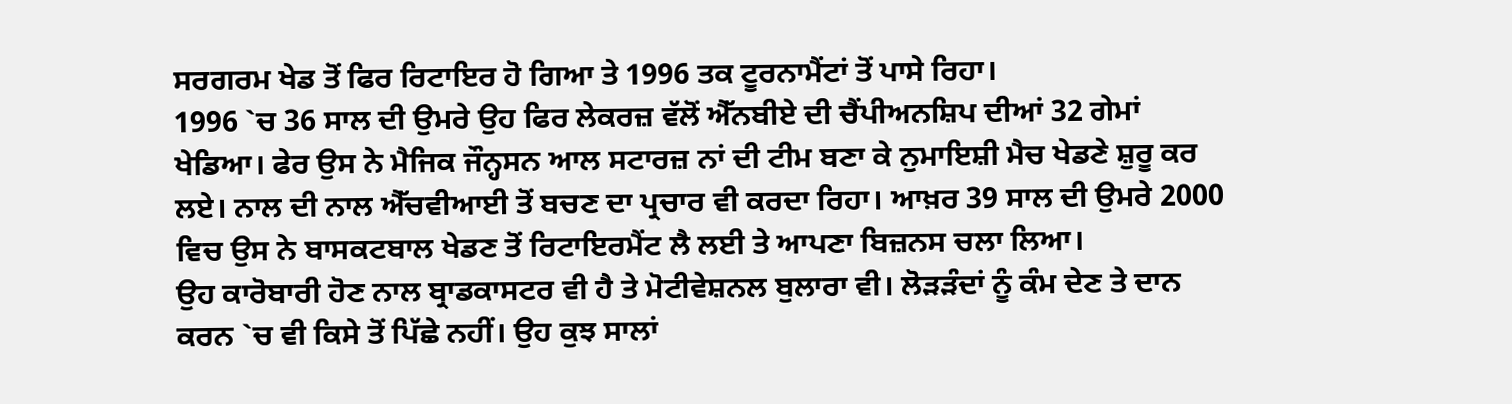ਸਰਗਰਮ ਖੇਡ ਤੋਂ ਫਿਰ ਰਿਟਾਇਰ ਹੋ ਗਿਆ ਤੇ 1996 ਤਕ ਟੂਰਨਾਮੈਂਟਾਂ ਤੋਂ ਪਾਸੇ ਰਿਹਾ।
1996 `ਚ 36 ਸਾਲ ਦੀ ਉਮਰੇ ਉਹ ਫਿਰ ਲੇਕਰਜ਼ ਵੱਲੋਂ ਐੱਨਬੀਏ ਦੀ ਚੈਂਪੀਅਨਸ਼ਿਪ ਦੀਆਂ 32 ਗੇਮਾਂ ਖੇਡਿਆ। ਫੇਰ ਉਸ ਨੇ ਮੈਜਿਕ ਜੌਨ੍ਹਸਨ ਆਲ ਸਟਾਰਜ਼ ਨਾਂ ਦੀ ਟੀਮ ਬਣਾ ਕੇ ਨੁਮਾਇਸ਼ੀ ਮੈਚ ਖੇਡਣੇ ਸ਼ੁਰੂ ਕਰ ਲਏ। ਨਾਲ ਦੀ ਨਾਲ ਐੱਚਵੀਆਈ ਤੋਂ ਬਚਣ ਦਾ ਪ੍ਰਚਾਰ ਵੀ ਕਰਦਾ ਰਿਹਾ। ਆਖ਼ਰ 39 ਸਾਲ ਦੀ ਉਮਰੇ 2000 ਵਿਚ ਉਸ ਨੇ ਬਾਸਕਟਬਾਲ ਖੇਡਣ ਤੋਂ ਰਿਟਾਇਰਮੈਂਟ ਲੈ ਲਈ ਤੇ ਆਪਣਾ ਬਿਜ਼ਨਸ ਚਲਾ ਲਿਆ।
ਉਹ ਕਾਰੋਬਾਰੀ ਹੋਣ ਨਾਲ ਬ੍ਰਾਡਕਾਸਟਰ ਵੀ ਹੈ ਤੇ ਮੋਟੀਵੇਸ਼ਨਲ ਬੁਲਾਰਾ ਵੀ। ਲੋੜੜੰਦਾਂ ਨੂੰ ਕੰਮ ਦੇਣ ਤੇ ਦਾਨ ਕਰਨ `ਚ ਵੀ ਕਿਸੇ ਤੋਂ ਪਿੱਛੇ ਨਹੀਂ। ਉਹ ਕੁਝ ਸਾਲਾਂ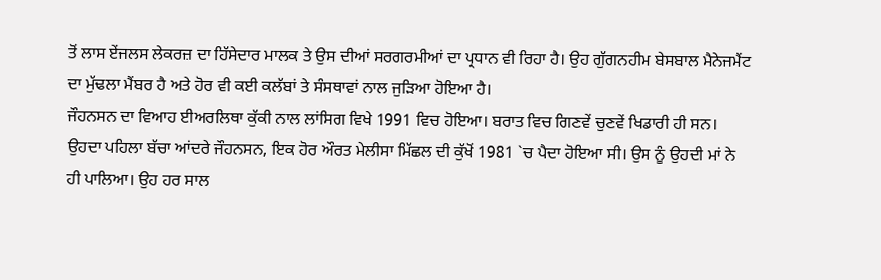ਤੋਂ ਲਾਸ ਏਂਜਲਸ ਲੇਕਰਜ਼ ਦਾ ਹਿੱਸੇਦਾਰ ਮਾਲਕ ਤੇ ਉਸ ਦੀਆਂ ਸਰਗਰਮੀਆਂ ਦਾ ਪ੍ਰਧਾਨ ਵੀ ਰਿਹਾ ਹੈ। ਉਹ ਗੁੱਗਨਹੀਮ ਬੇਸਬਾਲ ਮੈਨੇਜਮੈਂਟ ਦਾ ਮੁੱਢਲਾ ਮੈਂਬਰ ਹੈ ਅਤੇ ਹੋਰ ਵੀ ਕਈ ਕਲੱਬਾਂ ਤੇ ਸੰਸਥਾਵਾਂ ਨਾਲ ਜੁੜਿਆ ਹੋਇਆ ਹੈ।
ਜੌਹਨਸਨ ਦਾ ਵਿਆਹ ਈਅਰਲਿਥਾ ਕੁੱਕੀ ਨਾਲ ਲਾਂਸਿਗ ਵਿਖੇ 1991 ਵਿਚ ਹੋਇਆ। ਬਰਾਤ ਵਿਚ ਗਿਣਵੇਂ ਚੁਣਵੇਂ ਖਿਡਾਰੀ ਹੀ ਸਨ। ਉਹਦਾ ਪਹਿਲਾ ਬੱਚਾ ਆਂਦਰੇ ਜੌਹਨਸਨ, ਇਕ ਹੋਰ ਔਰਤ ਮੇਲੀਸਾ ਮਿੱਛਲ ਦੀ ਕੁੱਖੋਂ 1981 `ਚ ਪੈਦਾ ਹੋਇਆ ਸੀ। ਉਸ ਨੂੰ ਉਹਦੀ ਮਾਂ ਨੇ ਹੀ ਪਾਲਿਆ। ਉਹ ਹਰ ਸਾਲ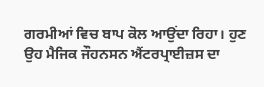ਗਰਮੀਆਂ ਵਿਚ ਬਾਪ ਕੋਲ ਆਉਂਦਾ ਰਿਹਾ। ਹੁਣ ਉਹ ਮੈਜਿਕ ਜੌਹਨਸਨ ਐਂਟਰਪ੍ਰਾਈਜ਼ਸ ਦਾ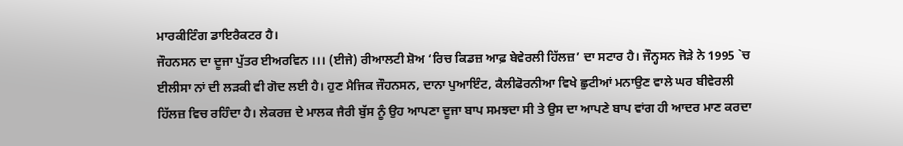ਮਾਰਕੀਟਿੰਗ ਡਾਇਰੈਕਟਰ ਹੈ।
ਜੌਹਨਸਨ ਦਾ ਦੂਜਾ ਪੁੱਤਰ ਈਅਰਵਿਨ ।।। (ਈਜੇ) ਰੀਆਲਟੀ ਸ਼ੋਅ ‘ਰਿਚ ਕਿਡਜ਼ ਆਫ਼ ਬੇਵੇਰਲੀ ਹਿੱਲਜ਼’ ਦਾ ਸਟਾਰ ਹੈ। ਜੌਨ੍ਹਸਨ ਜੋੜੇ ਨੇ 1995 `ਚ ਈਲੀਸਾ ਨਾਂ ਦੀ ਲੜਕੀ ਵੀ ਗੋਦ ਲਈ ਹੈ। ਹੁਣ ਮੈਜਿਕ ਜੌਹਨਸਨ, ਦਾਨਾ ਪੁਆਇੰਟ, ਕੈਲੀਫੋਰਨੀਆ ਵਿਖੇ ਛੁਟੀਆਂ ਮਨਾਉਣ ਵਾਲੇ ਘਰ ਬੀਵੇਰਲੀ ਹਿੱਲਜ਼ ਵਿਚ ਰਹਿੰਦਾ ਹੈ। ਲੇਕਰਜ਼ ਦੇ ਮਾਲਕ ਜੈਰੀ ਬੁੱਸ ਨੂੰ ਉਹ ਆਪਣਾ ਦੂਜਾ ਬਾਪ ਸਮਝਦਾ ਸੀ ਤੇ ਉਸ ਦਾ ਆਪਣੇ ਬਾਪ ਵਾਂਗ ਹੀ ਆਦਰ ਮਾਣ ਕਰਦਾ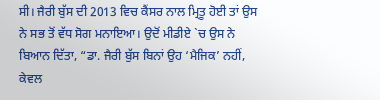ਸੀ। ਜੈਰੀ ਬੁੱਸ ਦੀ 2013 ਵਿਚ ਕੈਂਸਰ ਨਾਲ ਮ੍ਰਿਤੂ ਹੋਈ ਤਾਂ ਉਸ ਨੇ ਸਭ ਤੋਂ ਵੱਧ ਸੋਗ ਮਨਾਇਆ। ਉਦੋਂ ਮੀਡੀਏ `ਚ ਉਸ ਨੇ ਬਿਆਨ ਦਿੱਤਾ, “ਡਾ. ਜੈਰੀ ਬੁੱਸ ਬਿਨਾਂ ਉਹ ‘ਮੈਜਿਕ’ ਨਹੀਂ, ਕੇਵਲ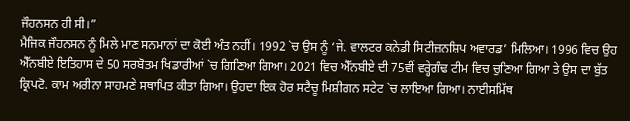ਜੌਹਨਸਨ ਹੀ ਸੀ।”
ਮੈਜਿਕ ਜੌਹਨਸਨ ਨੂੰ ਮਿਲੇ ਮਾਣ ਸਨਮਾਨਾਂ ਦਾ ਕੋਈ ਅੰਤ ਨਹੀਂ। 1992 `ਚ ਉਸ ਨੂੰ ‘ਜੇ. ਵਾਲਟਰ ਕਨੇਡੀ ਸਿਟੀਜ਼ਨਸ਼ਿਪ ਅਵਾਰਡ’ ਮਿਲਿਆ। 1996 ਵਿਚ ਉਹ ਐੱਨਬੀਏ ਇਤਿਹਾਸ ਦੇ 50 ਸਰਬੋਤਮ ਖਿਡਾਰੀਆਂ `ਚ ਗਿਣਿਆ ਗਿਆ। 2021 ਵਿਚ ਐੱਨਬੀਏ ਦੀ 75ਵੀਂ ਵਰ੍ਹੇਗੰਢ ਟੀਮ ਵਿਚ ਚੁਣਿਆ ਗਿਆ ਤੇ ਉਸ ਦਾ ਬੁੱਤ ਕ੍ਰਿਪਟੋ. ਕਾਮ ਅਰੀਨਾ ਸਾਹਮਣੇ ਸਥਾਪਿਤ ਕੀਤਾ ਗਿਆ। ਉਹਦਾ ਇਕ ਹੋਰ ਸਟੈਚੂ ਮਿਸ਼ੀਗਨ ਸਟੇਟ `ਚ ਲਾਇਆ ਗਿਆ। ਨਾਈਸਮਿੱਥ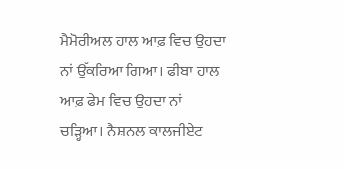ਮੈਮੋਰੀਅਲ ਹਾਲ ਆਫ਼ ਵਿਚ ਉਹਦਾ ਨਾਂ ਉੱਕਰਿਆ ਗਿਆ। ਫੀਬਾ ਹਾਲ ਆਫ਼ ਫੇਮ ਵਿਚ ਉਹਦਾ ਨਾਂ ਚੜ੍ਹਿਆ। ਨੈਸ਼ਨਲ ਕਾਲਜੀਏਟ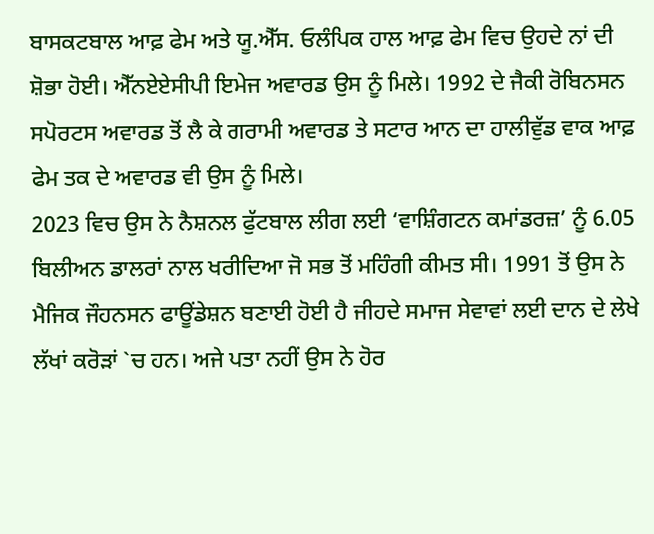ਬਾਸਕਟਬਾਲ ਆਫ਼ ਫੇਮ ਅਤੇ ਯੂ.ਐੱਸ. ਓਲੰਪਿਕ ਹਾਲ ਆਫ਼ ਫੇਮ ਵਿਚ ਉਹਦੇ ਨਾਂ ਦੀ ਸ਼ੋਭਾ ਹੋਈ। ਐੱਨਏਏਸੀਪੀ ਇਮੇਜ ਅਵਾਰਡ ਉਸ ਨੂੰ ਮਿਲੇ। 1992 ਦੇ ਜੈਕੀ ਰੋਬਿਨਸਨ ਸਪੋਰਟਸ ਅਵਾਰਡ ਤੋਂ ਲੈ ਕੇ ਗਰਾਮੀ ਅਵਾਰਡ ਤੇ ਸਟਾਰ ਆਨ ਦਾ ਹਾਲੀਵੁੱਡ ਵਾਕ ਆਫ਼ ਫੇਮ ਤਕ ਦੇ ਅਵਾਰਡ ਵੀ ਉਸ ਨੂੰ ਮਿਲੇ।
2023 ਵਿਚ ਉਸ ਨੇ ਨੈਸ਼ਨਲ ਫੁੱਟਬਾਲ ਲੀਗ ਲਈ ‘ਵਾਸ਼ਿੰਗਟਨ ਕਮਾਂਡਰਜ਼’ ਨੂੰ 6.05 ਬਿਲੀਅਨ ਡਾਲਰਾਂ ਨਾਲ ਖਰੀਦਿਆ ਜੋ ਸਭ ਤੋਂ ਮਹਿੰਗੀ ਕੀਮਤ ਸੀ। 1991 ਤੋਂ ਉਸ ਨੇ ਮੈਜਿਕ ਜੌਹਨਸਨ ਫਾਊਂਡੇਸ਼ਨ ਬਣਾਈ ਹੋਈ ਹੈ ਜੀਹਦੇ ਸਮਾਜ ਸੇਵਾਵਾਂ ਲਈ ਦਾਨ ਦੇ ਲੇਖੇ ਲੱਖਾਂ ਕਰੋੜਾਂ `ਚ ਹਨ। ਅਜੇ ਪਤਾ ਨਹੀਂ ਉਸ ਨੇ ਹੋਰ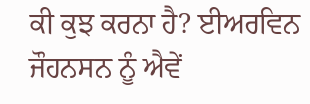ਕੀ ਕੁਝ ਕਰਨਾ ਹੈ? ਈਅਰਵਿਨ ਜੌਹਨਸਨ ਨੂੰ ਐਵੇਂ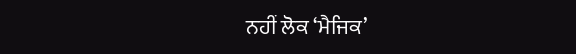ਨਹੀਂ ਲੋਕ ‘ਮੈਜਿਕ’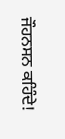ਜੌਹਨਸਨ ਕਹਿੰਦੇ!